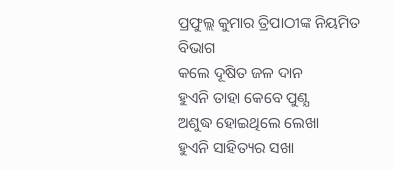ପ୍ରଫୁଲ୍ଲ କୁମାର ତ୍ରିପାଠୀଙ୍କ ନିୟମିତ ବିଭାଗ
କଲେ ଦୂଷିତ ଜଳ ଦାନ
ହୁଏନି ତାହା କେବେ ପୁଣ୍ଯ
ଅଶୁଦ୍ଧ ହୋଇଥିଲେ ଲେଖା
ହୁଏନି ସାହିତ୍ୟର ସଖା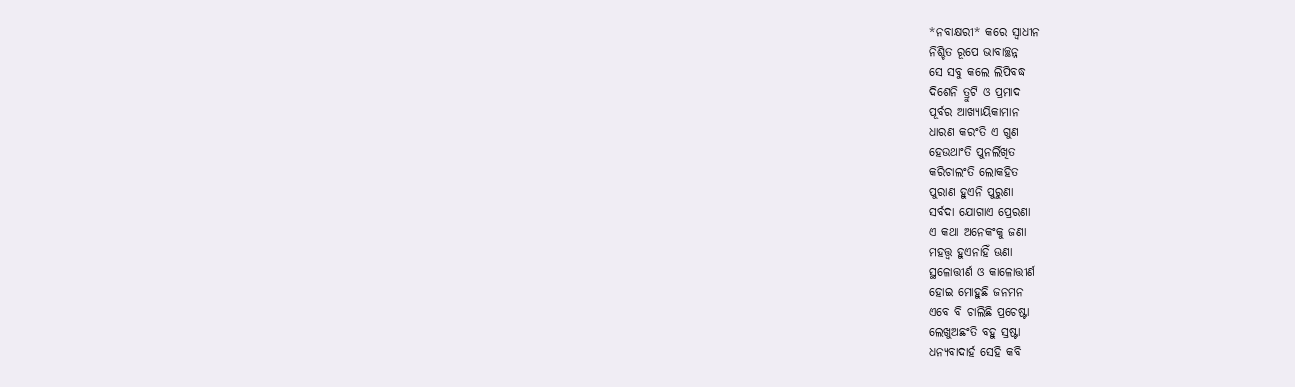*ନବାକ୍ଷରୀ* କରେ ସ୍ବାଧୀନ
ନିଶ୍ଚିତ ରୂପେ ଭାବାଚ୍ଛନ୍ନ
ସେ ସବୁ କଲେ ଲିପିବଦ୍ଧ
ଦିଶେନି ତ୍ରୁଟି ଓ ପ୍ରମାଦ
ପୂର୍ବର ଆଖ୍ୟାୟିକାମାନ
ଧାରଣ କରଂତି ଏ ଗୁଣ
ହେଉଥାଂତି ପୁନର୍ଲିଖିତ
କରିଚାଲଂତି ଲୋକହିତ
ପୁରାଣ ହୁଏନି ପୁରୁଣା
ସର୍ବଦା ଯୋଗାଏ ପ୍ରେରଣା
ଏ କଥା ଅନେକଂକୁ ଜଣା
ମହତ୍ତ୍ବ ହୁଏନାହିଁ ଊଣା
ସ୍ଥଳୋତ୍ତୀର୍ଣ ଓ କାଳୋତ୍ତୀର୍ଣ
ହୋଇ ମୋହୁଛି ଜନମନ
ଏବେ ବି ଚାଲିଛି ପ୍ରଚେଷ୍ଟା
ଲେଖୁଅଛଂତି ବହୁ ସ୍ରଷ୍ଟା
ଧନ୍ୟବାଦାର୍ହ ସେହି କବି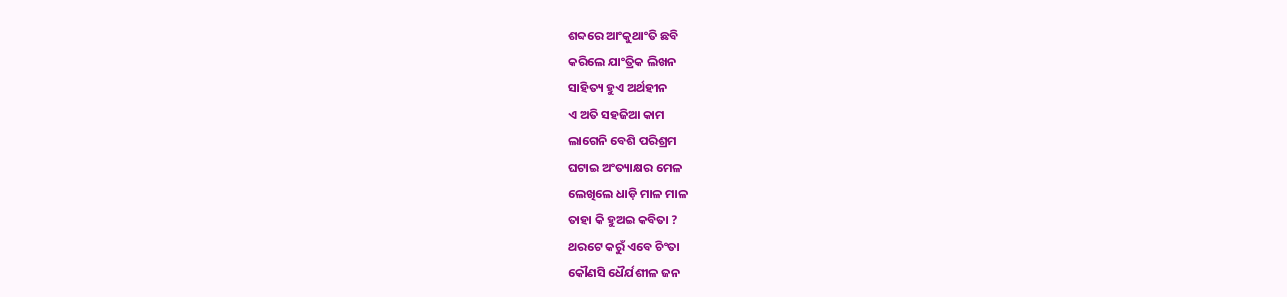ଶବ୍ଦରେ ଆଂକୁଥାଂତି ଛବି
କରିଲେ ଯାଂତ୍ରିକ ଲିଖନ
ସାହିତ୍ୟ ହୁଏ ଅର୍ଥହୀନ
ଏ ଅତି ସହଜିଆ କାମ
ଲାଗେନି ବେଶି ପରିଶ୍ରମ
ଘଟାଇ ଅଂତ୍ୟାକ୍ଷର ମେଳ
ଲେଖିଲେ ଧାଡ଼ି ମାଳ ମାଳ
ତାହା କି ହୁଅଇ କବିତା ?
ଥରଟେ କରୁଁ ଏବେ ଚିଂତା
କୌଣସି ଧୈର୍ଯଶୀଳ ଜନ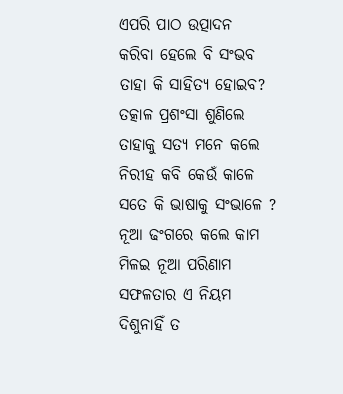ଏପରି ପାଠ ଉତ୍ପାଦନ
କରିବା ହେଲେ ବି ସଂଭବ
ତାହା କି ସାହିତ୍ୟ ହୋଇବ?
ତତ୍କାଳ ପ୍ରଶଂସା ଶୁଣିଲେ
ତାହାକୁ ସତ୍ଯ ମନେ କଲେ
ନିରୀହ କବି କେଉଁ କାଳେ
ସତେ କି ଭାଷାକୁ ସଂଭାଳେ ?
ନୂଆ ଢଂଗରେ କଲେ କାମ
ମିଳଇ ନୂଆ ପରିଣାମ
ସଫଳତାର ଏ ନିୟମ
ଦିଶୁନାହିଁ ତ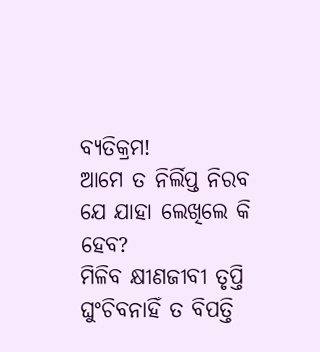ବ୍ୟତିକ୍ରମ!
ଆମେ ତ ନିର୍ଲିପ୍ତ ନିରବ
ଯେ ଯାହା ଲେଖିଲେ କି ହେବ?
ମିଳିବ କ୍ଷୀଣଜୀବୀ ତୃପ୍ତି
ଘୁଂଚିବନାହିଁ ତ ବିପତ୍ତି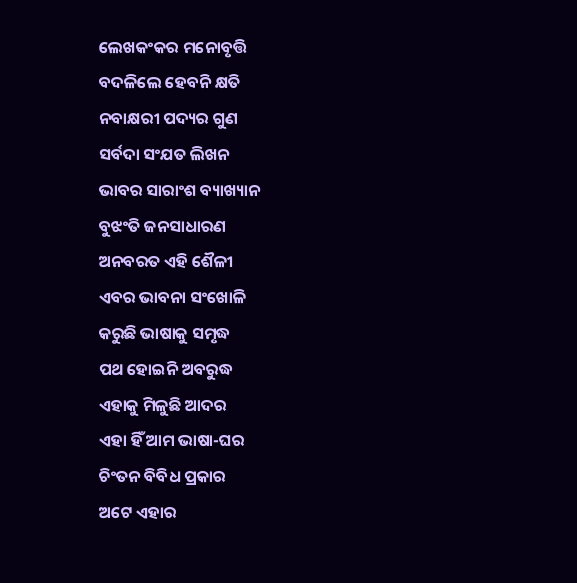ଲେଖକଂକର ମନୋବୃତ୍ତି
ବଦଳିଲେ ହେବନି କ୍ଷତି
ନବାକ୍ଷରୀ ପଦ୍ୟର ଗୁଣ
ସର୍ବଦା ସଂଯତ ଲିଖନ
ଭାବର ସାରାଂଶ ବ୍ୟାଖ୍ୟାନ
ବୁଝଂତି ଜନସାଧାରଣ
ଅନବରତ ଏହି ଶୈଳୀ
ଏବର ଭାବନା ସଂଖୋଳି
କରୁଛି ଭାଷାକୁ ସମୃଦ୍ଧ
ପଥ ହୋଇନି ଅବରୁଦ୍ଧ
ଏହାକୁ ମିଳୁଛି ଆଦର
ଏହା ହିଁ ଆମ ଭାଷା-ଘର
ଚିଂତନ ବିବିଧ ପ୍ରକାର
ଅଟେ ଏହାର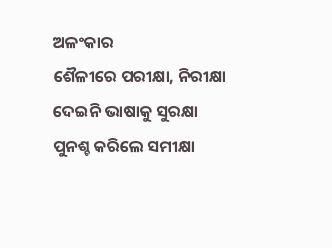ଅଳଂକାର
ଶୈଳୀରେ ପରୀକ୍ଷା, ନିରୀକ୍ଷା
ଦେଇନି ଭାଷାକୁ ସୁରକ୍ଷା
ପୁନଶ୍ଚ କରିଲେ ସମୀକ୍ଷା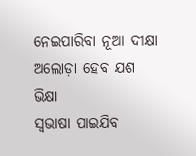ନେଇପାରିବା ନୂଆ ଦୀକ୍ଷା
ଅଲୋଡ଼ା ହେବ ଯଶ ଭିକ୍ଷା
ସ୍ବଭାଷା ପାଇଯିବ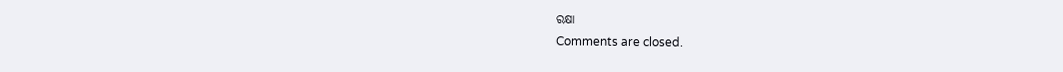ରକ୍ଷା
Comments are closed.